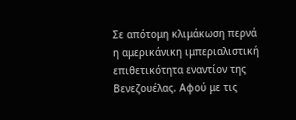Σε απότομη κλιμάκωση περνά η αμερικάνικη ιμπεριαλιστική επιθετικότητα εναντίον της Βενεζουέλας. Αφού με τις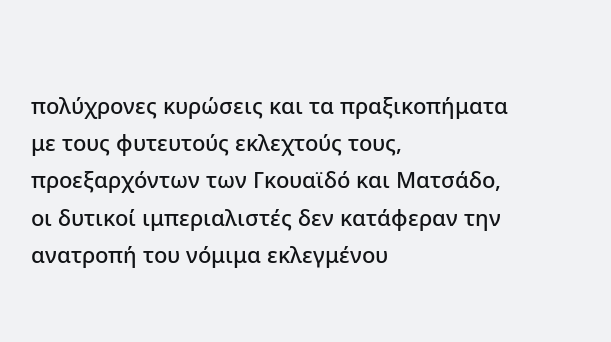πολύχρονες κυρώσεις και τα πραξικοπήματα με τους φυτευτούς εκλεχτούς τους, προεξαρχόντων των Γκουαϊδό και Ματσάδο, οι δυτικοί ιμπεριαλιστές δεν κατάφεραν την ανατροπή του νόμιμα εκλεγμένου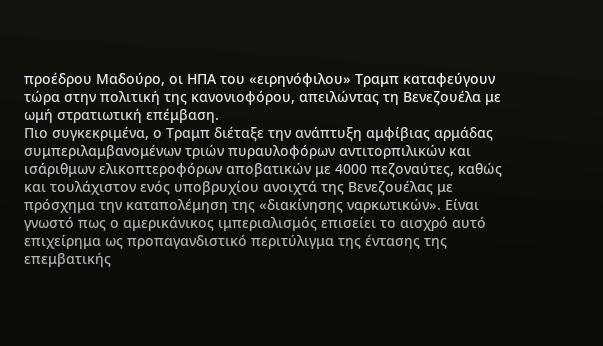προέδρου Μαδούρο, οι ΗΠΑ του «ειρηνόφιλου» Τραμπ καταφεύγουν τώρα στην πολιτική της κανονιοφόρου, απειλώντας τη Βενεζουέλα με ωμή στρατιωτική επέμβαση.
Πιο συγκεκριμένα, ο Τραμπ διέταξε την ανάπτυξη αμφίβιας αρμάδας συμπεριλαμβανομένων τριών πυραυλοφόρων αντιτορπιλικών και ισάριθμων ελικοπτεροφόρων αποβατικών με 4000 πεζοναύτες, καθώς και τουλάχιστον ενός υποβρυχίου ανοιχτά της Βενεζουέλας με πρόσχημα την καταπολέμηση της «διακίνησης ναρκωτικών». Είναι γνωστό πως ο αμερικάνικος ιμπεριαλισμός επισείει το αισχρό αυτό επιχείρημα ως προπαγανδιστικό περιτύλιγμα της έντασης της επεμβατικής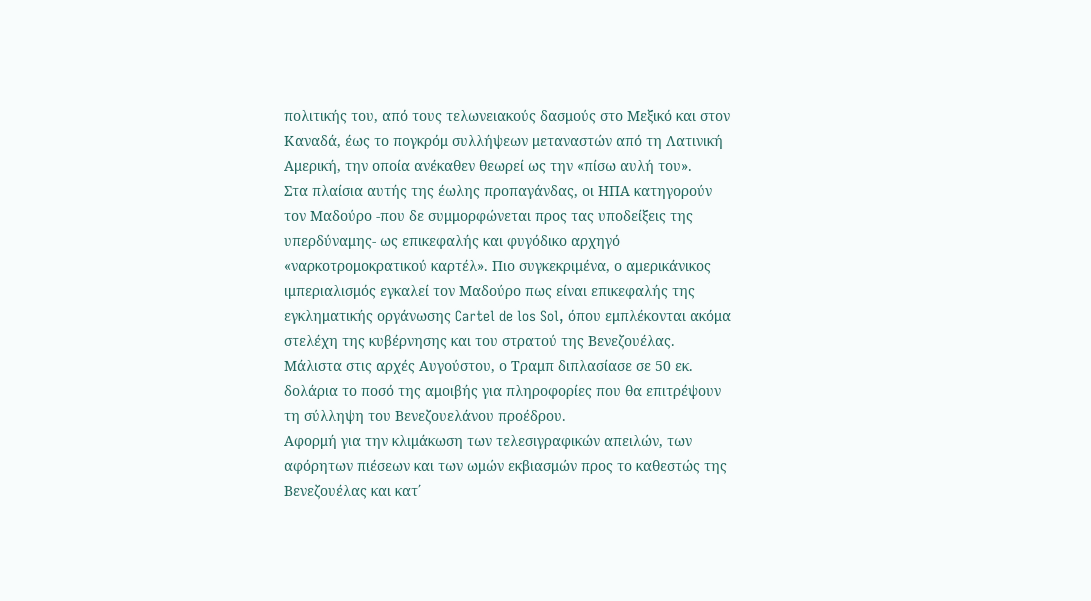πολιτικής του, από τους τελωνειακούς δασμούς στο Μεξικό και στον Καναδά, έως το πογκρόμ συλλήψεων μεταναστών από τη Λατινική Αμερική, την οποία ανέκαθεν θεωρεί ως την «πίσω αυλή του».
Στα πλαίσια αυτής της έωλης προπαγάνδας, οι ΗΠΑ κατηγορούν τον Μαδούρο -που δε συμμορφώνεται προς τας υποδείξεις της υπερδύναμης- ως επικεφαλής και φυγόδικο αρχηγό «ναρκοτρομοκρατικού καρτέλ». Πιο συγκεκριμένα, ο αμερικάνικος ιμπεριαλισμός εγκαλεί τον Μαδούρο πως είναι επικεφαλής της εγκληματικής οργάνωσης Cartel de los Sol, όπου εμπλέκονται ακόμα στελέχη της κυβέρνησης και του στρατού της Βενεζουέλας. Μάλιστα στις αρχές Αυγούστου, ο Τραμπ διπλασίασε σε 50 εκ. δολάρια το ποσό της αμοιβής για πληροφορίες που θα επιτρέψουν τη σύλληψη του Βενεζουελάνου προέδρου.
Αφορμή για την κλιμάκωση των τελεσιγραφικών απειλών, των αφόρητων πιέσεων και των ωμών εκβιασμών προς το καθεστώς της Βενεζουέλας και κατ΄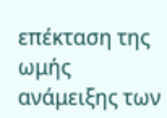επέκταση της ωμής ανάμειξης των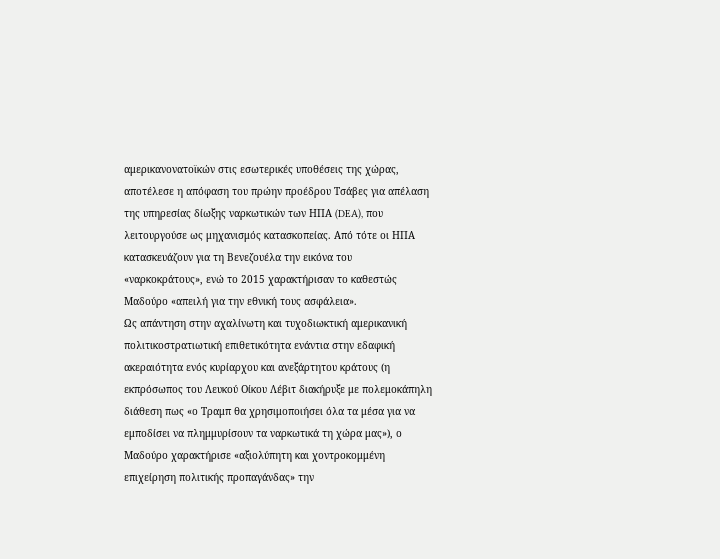αμερικανονατοϊκών στις εσωτερικές υποθέσεις της χώρας, αποτέλεσε η απόφαση του πρώην προέδρου Τσάβες για απέλαση της υπηρεσίας δίωξης ναρκωτικών των ΗΠΑ (DEA), που λειτουργούσε ως μηχανισμός κατασκοπείας. Από τότε οι ΗΠΑ κατασκευάζουν για τη Βενεζουέλα την εικόνα του «ναρκοκράτους», ενώ το 2015 χαρακτήρισαν το καθεστώς Μαδούρο «απειλή για την εθνική τους ασφάλεια».
Ως απάντηση στην αχαλίνωτη και τυχοδιωκτική αμερικανική πολιτικοστρατιωτική επιθετικότητα ενάντια στην εδαφική ακεραιότητα ενός κυρίαρχου και ανεξάρτητου κράτους (η εκπρόσωπος του Λευκού Οίκου Λέβιτ διακήρυξε με πολεμοκάπηλη διάθεση πως «ο Τραμπ θα χρησιμοποιήσει όλα τα μέσα για να εμποδίσει να πλημμυρίσουν τα ναρκωτικά τη χώρα μας»), ο Μαδούρο χαρακτήρισε «αξιολύπητη και χοντροκομμένη επιχείρηση πολιτικής προπαγάνδας» την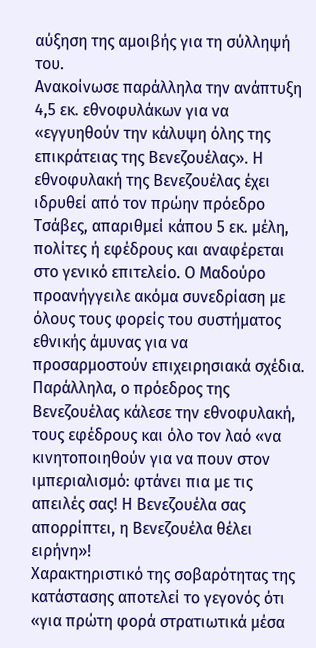αύξηση της αμοιβής για τη σύλληψή του.
Ανακοίνωσε παράλληλα την ανάπτυξη 4,5 εκ. εθνοφυλάκων για να «εγγυηθούν την κάλυψη όλης της επικράτειας της Βενεζουέλας». Η εθνοφυλακή της Βενεζουέλας έχει ιδρυθεί από τον πρώην πρόεδρο Τσάβες, απαριθμεί κάπου 5 εκ. μέλη, πολίτες ή εφέδρους και αναφέρεται στο γενικό επιτελείο. Ο Μαδούρο προανήγγειλε ακόμα συνεδρίαση με όλους τους φορείς του συστήματος εθνικής άμυνας για να προσαρμοστούν επιχειρησιακά σχέδια.
Παράλληλα, ο πρόεδρος της Βενεζουέλας κάλεσε την εθνοφυλακή, τους εφέδρους και όλο τον λαό «να κινητοποιηθούν για να πουν στον ιμπεριαλισμό: φτάνει πια με τις απειλές σας! Η Βενεζουέλα σας απορρίπτει, η Βενεζουέλα θέλει ειρήνη»!
Χαρακτηριστικό της σοβαρότητας της κατάστασης αποτελεί το γεγονός ότι «για πρώτη φορά στρατιωτικά μέσα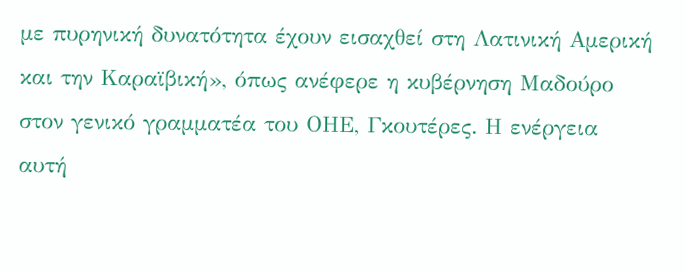με πυρηνική δυνατότητα έχουν εισαχθεί στη Λατινική Αμερική και την Καραϊβική», όπως ανέφερε η κυβέρνηση Μαδούρο στον γενικό γραμματέα του ΟΗΕ, Γκουτέρες. Η ενέργεια αυτή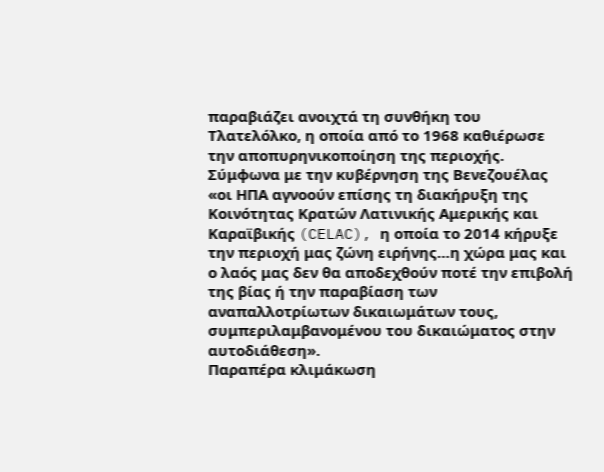παραβιάζει ανοιχτά τη συνθήκη του Τλατελόλκο, η οποία από το 1968 καθιέρωσε την αποπυρηνικοποίηση της περιοχής.
Σύμφωνα με την κυβέρνηση της Βενεζουέλας «οι ΗΠΑ αγνοούν επίσης τη διακήρυξη της Κοινότητας Κρατών Λατινικής Αμερικής και Καραϊβικής (CELAC), η οποία το 2014 κήρυξε την περιοχή μας ζώνη ειρήνης…η χώρα μας και ο λαός μας δεν θα αποδεχθούν ποτέ την επιβολή της βίας ή την παραβίαση των αναπαλλοτρίωτων δικαιωμάτων τους, συμπεριλαμβανομένου του δικαιώματος στην αυτοδιάθεση».
Παραπέρα κλιμάκωση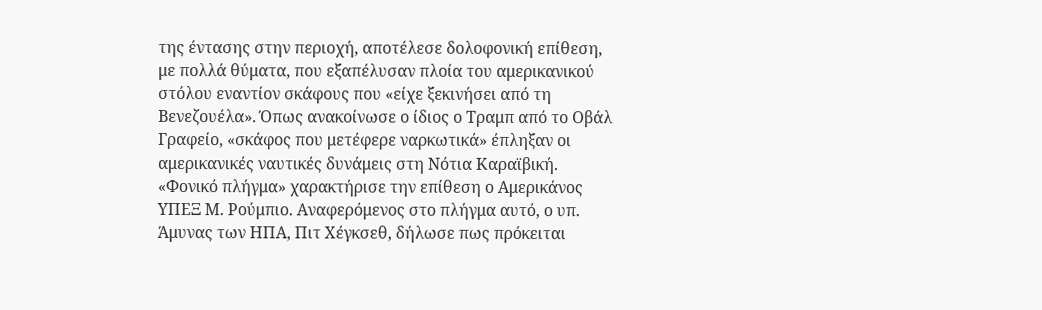της έντασης στην περιοχή, αποτέλεσε δολοφονική επίθεση, με πολλά θύματα, που εξαπέλυσαν πλοία του αμερικανικού στόλου εναντίον σκάφους που «είχε ξεκινήσει από τη Βενεζουέλα». Όπως ανακοίνωσε ο ίδιος ο Τραμπ από το Οβάλ Γραφείο, «σκάφος που μετέφερε ναρκωτικά» έπληξαν οι αμερικανικές ναυτικές δυνάμεις στη Νότια Καραϊβική. «Φονικό πλήγμα» χαρακτήρισε την επίθεση ο Αμερικάνος ΥΠΕΞ Μ. Ρούμπιο. Αναφερόμενος στο πλήγμα αυτό, ο υπ. Άμυνας των ΗΠΑ, Πιτ Χέγκσεθ, δήλωσε πως πρόκειται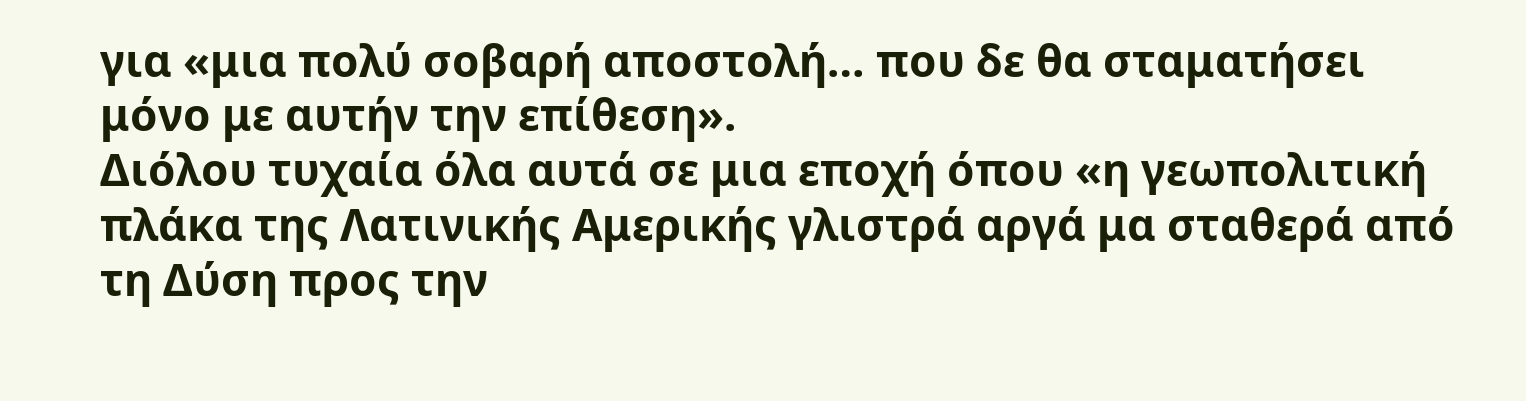για «μια πολύ σοβαρή αποστολή… που δε θα σταματήσει μόνο με αυτήν την επίθεση».
Διόλου τυχαία όλα αυτά σε μια εποχή όπου «η γεωπολιτική πλάκα της Λατινικής Αμερικής γλιστρά αργά μα σταθερά από τη Δύση προς την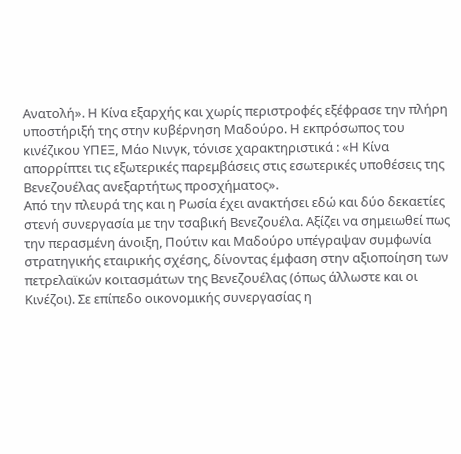Ανατολή». Η Κίνα εξαρχής και χωρίς περιστροφές εξέφρασε την πλήρη υποστήριξή της στην κυβέρνηση Μαδούρο. Η εκπρόσωπος του κινέζικου ΥΠΕΞ, Μάο Νινγκ, τόνισε χαρακτηριστικά : «Η Κίνα απορρίπτει τις εξωτερικές παρεμβάσεις στις εσωτερικές υποθέσεις της Βενεζουέλας ανεξαρτήτως προσχήματος».
Από την πλευρά της και η Ρωσία έχει ανακτήσει εδώ και δύο δεκαετίες στενή συνεργασία με την τσαβική Βενεζουέλα. Αξίζει να σημειωθεί πως την περασμένη άνοιξη, Πούτιν και Μαδούρο υπέγραψαν συμφωνία στρατηγικής εταιρικής σχέσης, δίνοντας έμφαση στην αξιοποίηση των πετρελαϊκών κοιτασμάτων της Βενεζουέλας (όπως άλλωστε και οι Κινέζοι). Σε επίπεδο οικονομικής συνεργασίας η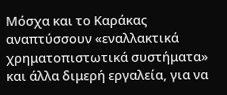Μόσχα και το Καράκας αναπτύσσουν «εναλλακτικά χρηματοπιστωτικά συστήματα» και άλλα διμερή εργαλεία, για να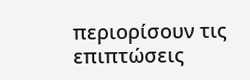περιορίσουν τις επιπτώσεις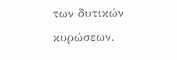των δυτικών κυρώσεων.